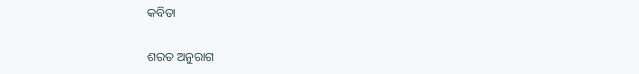କବିତା

ଶରତ ଅନୁରାଗ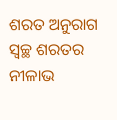ଶରତ ଅନୁରାଗ ସ୍ୱଚ୍ଛ ଶରତର ନୀଳାଭ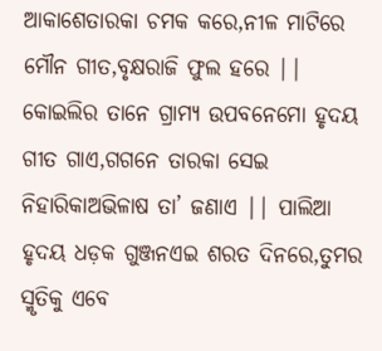ଆକାଶେତାରକା ଚମକ କରେ,ନୀଳ ମାଟିରେ ମୌନ ଗୀତ,ବୃକ୍ଷରାଜି ଫୁଲ ହରେ || କୋଇଲିର ତାନେ ଗ୍ରାମ୍ୟ ଉପବନେମୋ ହୃଦୟ ଗୀତ ଗାଏ,ଗଗନେ ତାରକା ସେଇ ନିହାରିକାଅଭିଳାଷ ତା’ ଜଣାଏ || ପାଲିଆ ହୃଦୟ ଧଡ଼କ ଗୁଞ୍ଜନଏଇ ଶରତ ଦିନରେ,ତୁମର ସ୍ମୃତିକୁ ଏବେ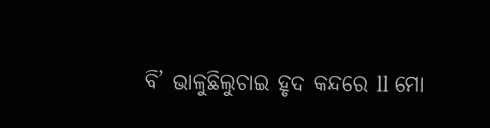ବି’ ଭାଳୁଛିଲୁଚାଇ ହୃଦ କନ୍ଦରେ ll ମୋ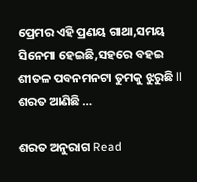ପ୍ରେମର ଏହି ପ୍ରଣୟ ଗାଥା,ସମୟ ସିନେମା ହେଇଛି,ସହରେ ବହଇ ଶୀତଳ ପବନମନଟା ତୁମକୁ ଝୁରୁଛି ll ଶରତ ଆଣିଛି …

ଶରତ ଅନୁରାଗ Read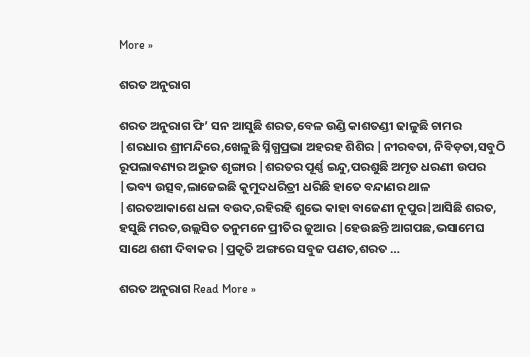More »

ଶରତ ଅନୁରାଗ

ଶରତ ଅନୁରାଗ ଫି’ ସନ ଆସୁଛି ଶରତ,ବେଳ ଉଣ୍ଡି କାଶତଣ୍ଡୀ ଢାଳୁଛି ଚାମର |ଶରଧାର ଶ୍ରୀମନ୍ଦିରେ,ଖେଳୁଛି ସ୍ନିଗ୍ଧପ୍ରଭା ଅହରହ ଶିଶିର |ନୀରବତା, ନିବିଡ଼ତା,ସବୁଠି ରୂପଲାବଣ୍ୟର ଅଦ୍ଭୁତ ଶୃଙ୍ଗାର |ଶରତର ପୂର୍ଣ୍ଣ ଇନ୍ଦୁ,ପରଶୁଛି ଅମୃତ ଧରଣୀ ଉପର |ଭବ୍ୟ ଉତ୍ସବ,ଲାଜେଇଛି କୁମୁଦଧରିତ୍ରୀ ଧରିଛି ହାତେ ବନ୍ଦାଣର ଥାଳ |ଶରତଆକାଶେ ଧଳା ବଉଦ,ରହିରହି ଶୁଭେ କାହା ବାଜେଣୀ ନୂପୁର|ଆସିଛି ଶରତ, ହସୁଛି ମରତ,ଉଲ୍ଲସିତ ତନୁମନେ ପ୍ରୀତିର ଜୁଆର |ହେଉଛନ୍ତି ଆଗପଛ,ଭସାମେଘ ସାଥେ ଶଶୀ ଦିବାକର |ପ୍ରକୃତି ଅଙ୍ଗରେ ସବୁଜ ପଣତ,ଶରତ …

ଶରତ ଅନୁରାଗ Read More »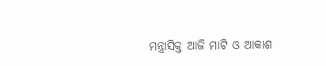ମନ୍ତ୍ରାସିକ୍ତ ଆଜି ମାଟି ଓ ଆକାଶ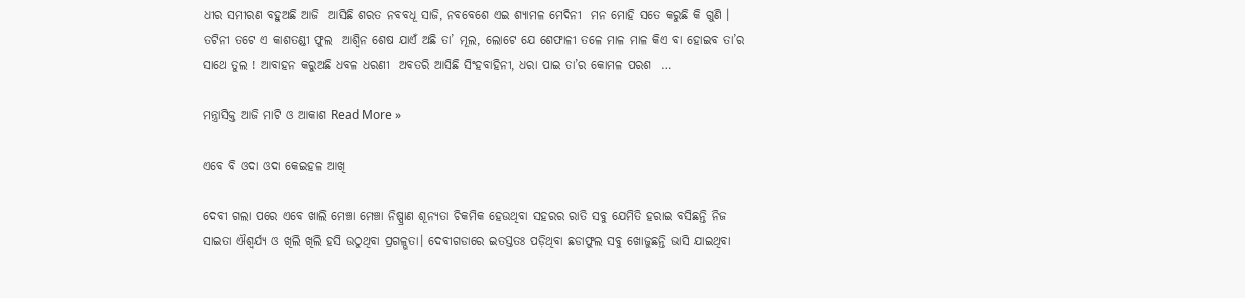ଧୀର ସମୀରଣ ବହୁଅଛି ଆଜି  ଆସିଛି ଶରତ ନବବଧୂ ସାଜି, ନବବେଶେ ଏଇ ଶ୍ୟାମଳ ମେଦିନୀ  ମନ ମୋହି ସତେ କରୁଛି କି ଗୁଣି । ତଟିନୀ ତଟେ ଏ କାଶତଣ୍ଡୀ ଫୁଲ  ଆଶ୍ୱିନ ଶେଷ ଯାଏଁ ଅଛି ତା’ ମୂଲ, ଲୋଟେ ଯେ ଶେଫାଳୀ ତଳେ ମାଳ ମାଳ କିଏ ବା ହୋଇବ ତା’ର ସାଥେ ତୁଲ ! ଆବାହନ କରୁଅଛି ଧବଳ ଧରଣୀ  ଅବତରି ଆସିଛି ସିଂହବାହିନୀ, ଧରା ପାଇ ତା’ର କୋମଳ ପରଶ  …

ମନ୍ତ୍ରାସିକ୍ତ ଆଜି ମାଟି ଓ ଆକାଶ Read More »

ଏବେ ବି ଓଦା ଓଦା କେଇହଳ ଆଖି

ଦେବୀ ଗଲା ପରେ ଏବେ ଖାଲି ମେଞ୍ଚା ମେଞ୍ଚା ନିଷ୍ପ୍ରାଣ ଶୂନ୍ୟତା ଚିକମିକ ହେଉଥିବା ସହରର ରାତି ସବୁ ଯେମିତି ହରାଇ ବସିଛନ୍ତି ନିଜ ସାଇତା ଐଶ୍ୱର୍ଯ୍ୟ ଓ ଖିଲି ଖିଲି ହସି ଉଠୁଥିବା ପ୍ରଗଳ୍ଭତା। ଦେବୀଗଡାରେ ଇତସ୍ତତଃ ପଡ଼ିଥିବା ଛଡାଫୁଲ ସବୁ ଖୋଜୁଛନ୍ତି ଭାସି ଯାଇଥିବା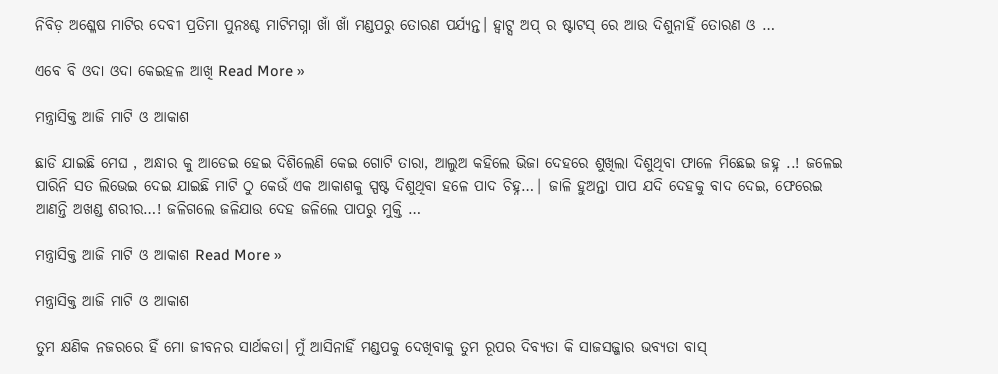ନିବିଡ଼ ଅଶ୍ଳେଷ ମାଟିର ଦେବୀ ପ୍ରତିମା ପୁନଃଶ୍ଚ ମାଟିମଗ୍ନା ଖାଁ ଖାଁ ମଣ୍ଡପରୁ ତୋରଣ ପର୍ଯ୍ୟନ୍ତ। ହ୍ୱାଟ୍ସ ଅପ୍ ର ଷ୍ଟାଟସ୍ ରେ ଆଉ ଦିଶୁନାହିଁ ତୋରଣ ଓ …

ଏବେ ବି ଓଦା ଓଦା କେଇହଳ ଆଖି Read More »

ମନ୍ତ୍ରାସିକ୍ତ ଆଜି ମାଟି ଓ ଆକାଶ

ଛାଡି ଯାଇଛି ମେଘ , ଅନ୍ଧାର କୁ ଆଡେଇ ହେଇ ଦିଶିଲେଣି କେଇ ଗୋଟି ତାରା, ଆଲୁଅ କହିଲେ ଭିଜା ଦେହରେ ଶୁଖିଲା ଦିଶୁଥିବା ଫାଳେ ମିଛେଇ ଜହ୍ନ ..! ଜଳେଇ ପାରିନି ସତ ଲିଭେଇ ଦେଇ ଯାଇଛି ମାଟି ଠୁ କେଉଁ ଏକ ଆକାଶକୁ ସ୍ପଷ୍ଟ ଦିଶୁଥିବା ହଳେ ପାଦ ଚିହ୍ନ…| ଜାଳି ହୁଅନ୍ତା ପାପ ଯଦି ଦେହକୁ ବାଦ ଦେଇ, ଫେରେଇ ଆଣନ୍ତି ଅଖଣ୍ଡ ଶରୀର…! ଜଳିଗଲେ ଜଳିଯାଉ ଦେହ ଜଳିଲେ ପାପରୁ ମୁକ୍ତି …

ମନ୍ତ୍ରାସିକ୍ତ ଆଜି ମାଟି ଓ ଆକାଶ Read More »

ମନ୍ତ୍ରାସିକ୍ତ ଆଜି ମାଟି ଓ ଆକାଶ

ତୁମ କ୍ଷଣିକ ନଜରରେ ହିଁ ମୋ ଜୀବନର ସାର୍ଥକତା। ମୁଁ ଆସିନାହିଁ ମଣ୍ଡପକୁ ଦେଖିବାକୁ ତୁମ ରୂପର ଦିବ୍ୟତା କି ସାଜସଜ୍ଜାର ଭବ୍ୟତା ବାସ୍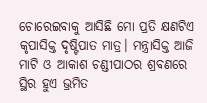ଚୋରେଇବାକୁ ଆସିଛି ମୋ ପ୍ରତି କ୍ଷଣଟିଏ କୃପାସିକ୍ତ ଦୃଷ୍ଟିପାତ ମାତ୍ର। ମନ୍ତ୍ରାସିକ୍ତ ଆଜି ମାଟି ଓ ଆକାଶ ଚଣ୍ଡୀପାଠର ଶ୍ରବଣରେ ସ୍ଥିର ହୁଏ ଭ୍ରମିତ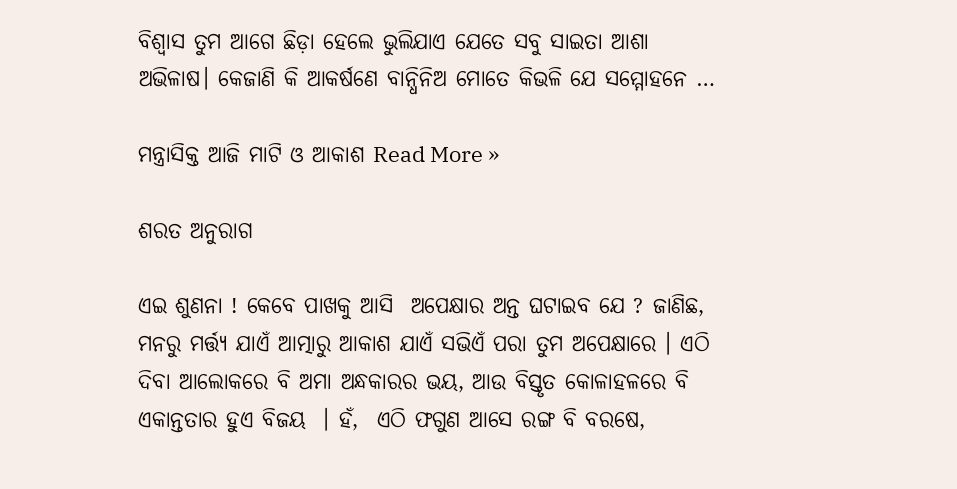ବିଶ୍ୱାସ ତୁମ ଆଗେ ଛିଡ଼ା ହେଲେ ଭୁଲିଯାଏ ଯେତେ ସବୁ ସାଇତା ଆଶା ଅଭିଳାଷ। କେଜାଣି କି ଆକର୍ଷଣେ ବାନ୍ଧିନିଅ ମୋତେ କିଭଳି ଯେ ସମ୍ମୋହନେ …

ମନ୍ତ୍ରାସିକ୍ତ ଆଜି ମାଟି ଓ ଆକାଶ Read More »

ଶରତ ଅନୁରାଗ

ଏଇ ଶୁଣନା ! କେବେ ପାଖକୁ ଆସି  ଅପେକ୍ଷାର ଅନ୍ତ ଘଟାଇବ ଯେ ? ଜାଣିଛ, ମନରୁ ମର୍ତ୍ତ୍ୟ ଯାଏଁ ଆତ୍ମାରୁ ଆକାଶ ଯାଏଁ ସଭିଏଁ ପରା ତୁମ ଅପେକ୍ଷାରେ । ଏଠି ଦିବା ଆଲୋକରେ ବି ଅମା ଅନ୍ଧକାରର ଭୟ, ଆଉ ବିସ୍ତୃତ କୋଳାହଳରେ ବି ଏକାନ୍ତତାର ହୁଏ ବିଜୟ  । ହଁ,  ଏଠି ଫଗୁଣ ଆସେ ରଙ୍ଗ ବି ବରଷେ,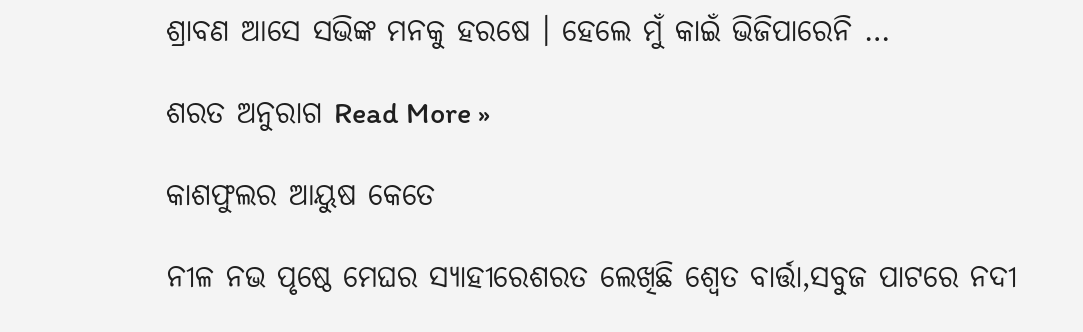ଶ୍ରାବଣ ଆସେ ସଭିଙ୍କ ମନକୁ ହରଷେ । ହେଲେ ମୁଁ କାଇଁ ଭିଜିପାରେନି …

ଶରତ ଅନୁରାଗ Read More »

କାଶଫୁଲର ଆୟୁଷ କେତେ

ନୀଳ ନଭ ପୃଷ୍ଠେ ମେଘର ସ୍ୟାହୀରେଶରତ ଲେଖିଛି ଶ୍ୱେତ ବାର୍ତ୍ତା,ସବୁଜ ପାଟରେ ନଦୀ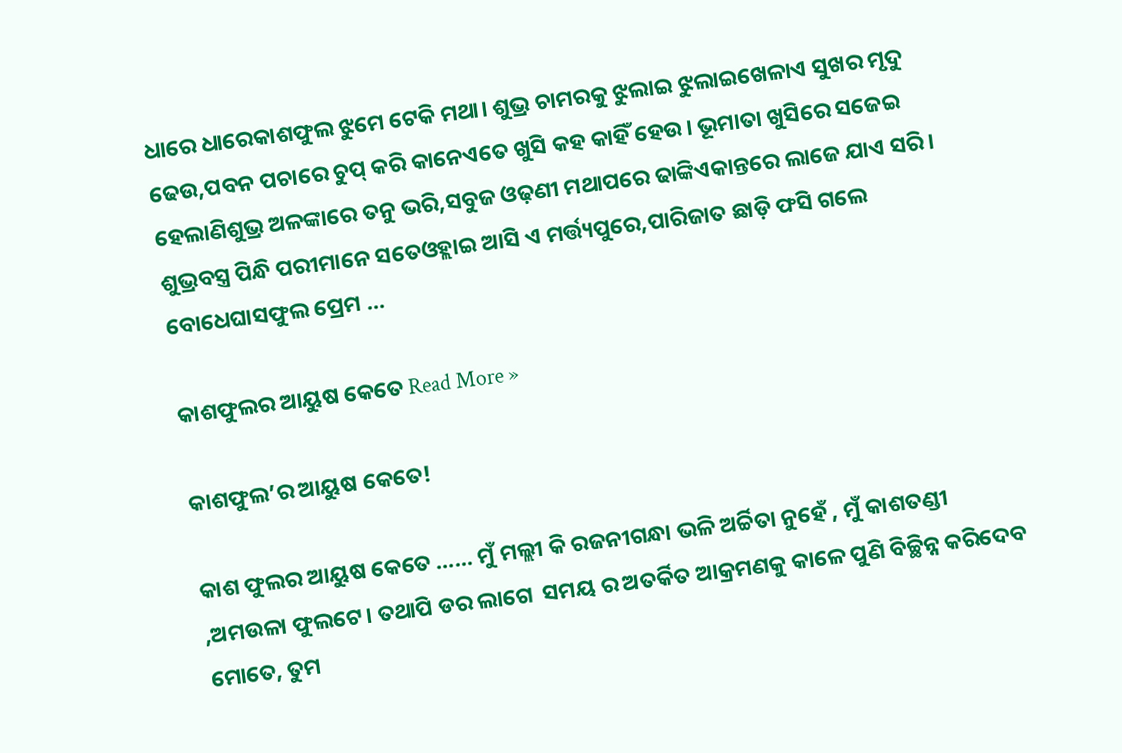ଧାରେ ଧାରେକାଶଫୁଲ ଝୁମେ ଟେକି ମଥା। ଶୁଭ୍ର ଚାମରକୁ ଝୁଲାଇ ଝୁଲାଇଖେଳାଏ ସୁଖର ମୃଦୁ ଢେଉ,ପବନ ପଚାରେ ଚୁପ୍ କରି କାନେଏତେ ଖୁସି କହ କାହିଁ ହେଉ। ଭୂମାତା ଖୁସିରେ ସଜେଇ ହେଲାଣିଶୁଭ୍ର ଅଳଙ୍କାରେ ତନୁ ଭରି,ସବୁଜ ଓଢ଼ଣୀ ମଥାପରେ ଢାଙ୍କିଏକାନ୍ତରେ ଲାଜେ ଯାଏ ସରି। ଶୁଭ୍ରବସ୍ତ୍ର ପିନ୍ଧି ପରୀମାନେ ସତେଓହ୍ଲାଇ ଆସି ଏ ମର୍ତ୍ତ୍ୟପୁରେ,ପାରିଜାତ ଛାଡ଼ି ଫସି ଗଲେ ବୋଧେଘାସଫୁଲ ପ୍ରେମ …

କାଶଫୁଲର ଆୟୁଷ କେତେ Read More »

କାଶଫୁଲ’ର ଆୟୁଷ କେତେ!

କାଶ ଫୁଲର ଆୟୁଷ କେତେ …… ମୁଁ ମଲ୍ଲୀ କି ରଜନୀଗନ୍ଧା ଭଳି ଅର୍ଚ୍ଚିତା ନୁହେଁ , ମୁଁ କାଶତଣ୍ଡୀ ,ଅମଉଳା ଫୁଲଟେ। ତଥାପି ଡର ଲାଗେ  ସମୟ ର ଅତର୍କିତ ଆକ୍ରମଣକୁ କାଳେ ପୁଣି ବିଚ୍ଛିନ୍ନ କରିଦେବ  ମୋତେ, ତୁମ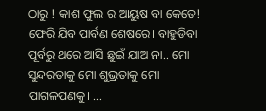ଠାରୁ ! କାଶ ଫୁଲ ର ଆୟୁଷ ବା କେତେ! ଫେରି ଯିବ ପାର୍ବଣ ଶେଷରେ। ବାହୁଡିବା ପୂର୍ବରୁ ଥରେ ଆସି ଛୁଇଁ ଯାଅ ନା.. ମୋ ସୁନ୍ଦରତାକୁ ମୋ ଶୁଭ୍ରତାକୁ ମୋ ପାଗଳପଣକୁ। …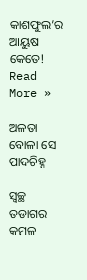କାଶଫୁଲ’ର ଆୟୁଷ କେତେ! Read More »

ଅଳତା ବୋଳା ସେ ପାଦଚିହ୍ନ

ସ୍ୱଚ୍ଛ ତଡାଗର କମଳ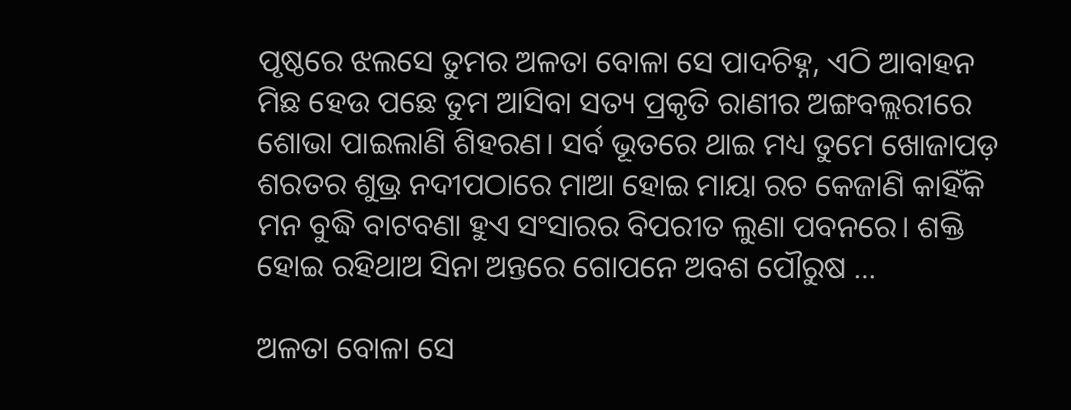ପୃଷ୍ଠରେ ଝଲସେ ତୁମର ଅଳତା ବୋଳା ସେ ପାଦଚିହ୍ନ, ଏଠି ଆବାହନ ମିଛ ହେଉ ପଛେ ତୁମ ଆସିବା ସତ୍ୟ ପ୍ରକୃତି ରାଣୀର ଅଙ୍ଗବଲ୍ଲରୀରେ ଶୋଭା ପାଇଲାଣି ଶିହରଣ। ସର୍ବ ଭୂତରେ ଥାଇ ମଧ୍ୟ ତୁମେ ଖୋଜାପଡ଼ ଶରତର ଶୁଭ୍ର ନଦୀପଠାରେ ମାଆ ହୋଇ ମାୟା ରଚ କେଜାଣି କାହିଁକି ମନ ବୁଦ୍ଧି ବାଟବଣା ହୁଏ ସଂସାରର ବିପରୀତ ଲୁଣା ପବନରେ। ଶକ୍ତି ହୋଇ ରହିଥାଅ ସିନା ଅନ୍ତରେ ଗୋପନେ ଅବଶ ପୌରୁଷ …

ଅଳତା ବୋଳା ସେ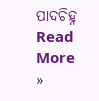ପାଦଚିହ୍ନ Read More »